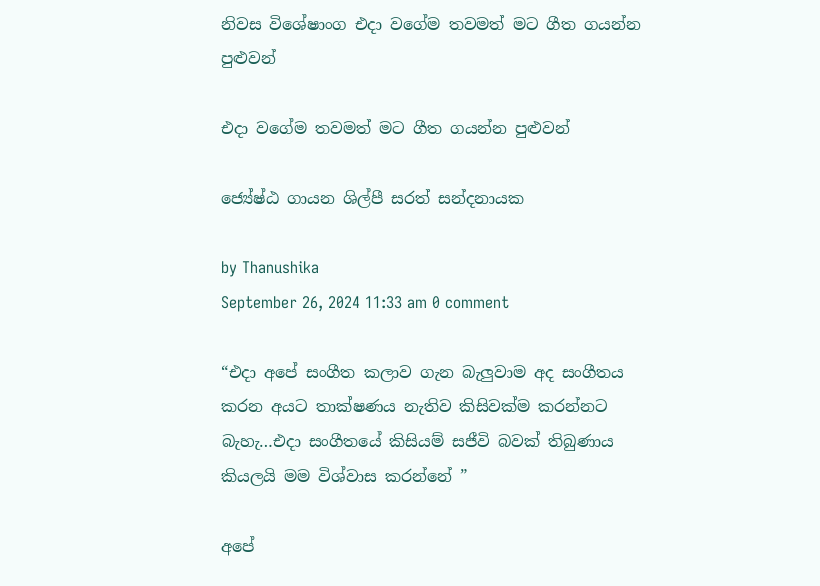නිවස විශේෂාංග එදා වගේම තවමත් මට ගීත ගයන්න පුළුවන්

එදා වගේම තවමත් මට ගීත ගයන්න පුළුවන්

ජ්‍යේෂ්ඨ ගායන ශිල්පී සරත් සන්දනායක

by Thanushika
September 26, 2024 11:33 am 0 comment

“එදා අපේ සංගීත කලාව ගැන බැලුවාම අද සංගීතය කරන අයට තාක්ෂණය නැතිව කිසිවක්ම කරන්නට බැහැ…එදා සංගීතයේ කිසියම් සජීවි බවක් තිබුණාය කියලයි මම විශ්වාස කරන්නේ ”

අපේ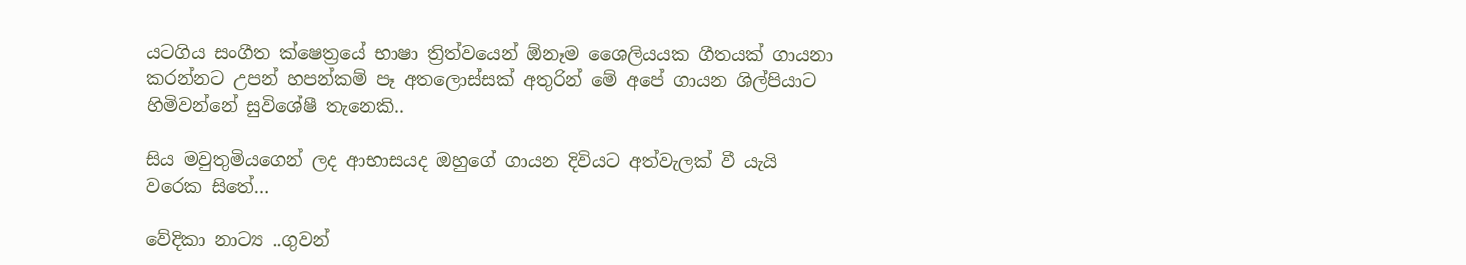යටගිය සංගීත ක්ෂෙත්‍රයේ භාෂා ත්‍රිත්වයෙන් ඕනෑම ශෛලියයක ගීතයක් ගායනා කරන්නට උපන් හපන්කම් පෑ අතලොස්සක් අතුරින් මේ අපේ ගායන ශිල්පියාට හිමිවන්නේ සුවිශේෂී තැනෙකි..

සිය මවුතුමියගෙන් ලද ආභාසයද ඔහුගේ ගායන දිවියට අත්වැලක් වී යැයි වරෙක සිතේ…

වේදිකා නාට්‍ය ..ගුවන්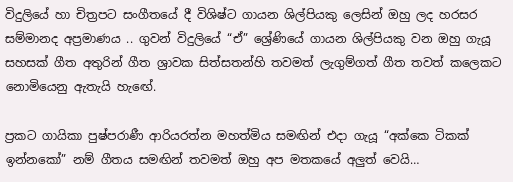විදුලියේ හා චිත්‍රපට සංගීතයේ දී විශිෂ්ට ගායන ශිල්පියකු ලෙසින් ඔහු ලද හරසර සම්මානද අප්‍රමාණය .. ගුවන් විදුලියේ “ඒ” ශ්‍රේණියේ ගායන ශිල්පියකු වන ඔහු ගැයූ සහසක් ගීත අතුරින් ගීත ශ්‍රාවක සිත්සතන්හි තවමත් ලැගුම්ගත් ගීත තවත් කලෙකට නොමියෙනු ඇතැයි හැඟේ.

ප්‍රකට ගායිකා පුෂ්පරාණී ආරියරත්න මහත්මිය සමඟින් එදා ගැයූ “අක්කෙ ටිකක් ඉන්නකෝ” නම් ගීතය සමඟින් තවමත් ඔහු අප මතකයේ අලුත් වෙයි…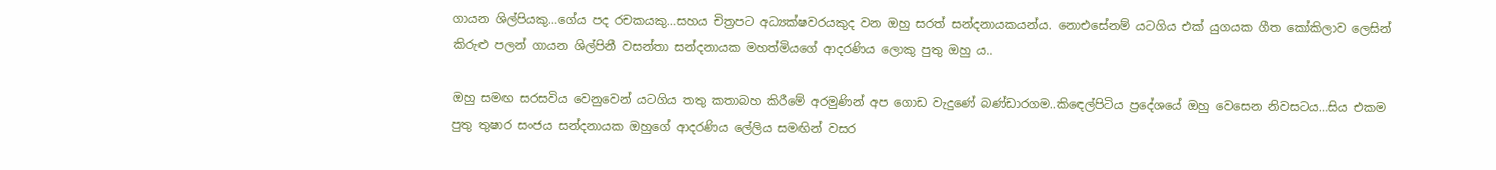ගායන ශිල්පියකු…ගේය පද රචකයකු…සහය චිත්‍රපට අධ්‍යක්ෂවරයකුද වන ඔහු සරත් සන්දනායකයන්ය. නොඑසේනම් යටගිය එක් යුගයක ගීත කෝකිලාව ලෙසින් කිරුළු පලන් ගායන ශිල්පිනී වසන්තා සන්දනායක මහත්මියගේ ආදරණිය ලොකු පුතු ඔහු ය..

ඔහු සමඟ සරසවිය වෙනුවෙන් යටගිය තතු කතාබහ කිරීමේ අරමුණින් අප ගොඩ වැදුණේ බණ්ඩාරගම..කිඳෙල්පිටිය ප්‍රදේශයේ ඔහු වෙසෙන නිවසටය…සිය එකම පුතු තුෂාර සංජය සන්දනායක ඔහුගේ ආදරණිය ලේලිය සමඟින් වසර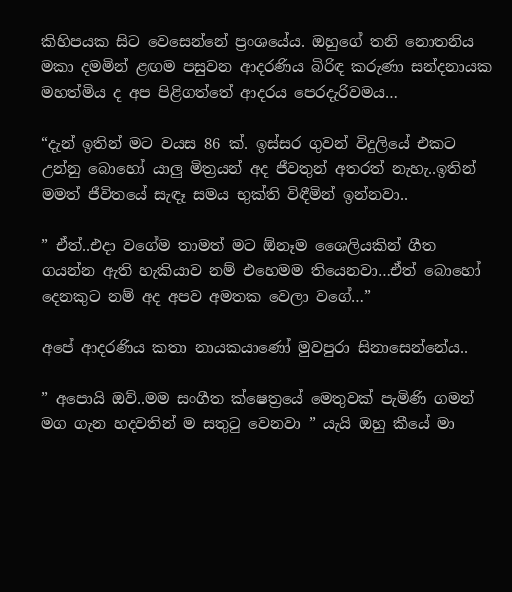කිහිපයක සිට වෙසෙන්නේ ප්‍රංශයේය. ඔහුගේ තනි නොතනිය මකා දමමින් ළඟම පසුවන ආදරණිය බිරිඳ කරුණා සන්දනායක මහත්මිය ද අප පිළිගත්තේ ආදරය පෙරදැරිවමය…

“දැන් ඉතින් මට වයස 86 ක්. ඉස්සර ගුවන් විදුලියේ එකට උන්නු බොහෝ යාලු මිත්‍රයන් අද ජීවතුන් අතරත් නැහැ..ඉතින් මමත් ජීවිතයේ සැඳෑ සමය භුක්ති විඳීමින් ඉන්නවා..

” ඒත්..එදා වගේම තාමත් මට ඕනෑම ශෛලියකින් ගීත ගයන්න ඇති හැකියාව නම් එහෙමම තියෙනවා…ඒත් බොහෝ දෙනකුට නම් අද අපව අමතක වෙලා වගේ…”

අපේ ආදරණිය කතා නායකයාණෝ මුවපුරා සිනාසෙන්නේය..

” අපොයි ඔව්..මම සංගීත ක්ෂෙත්‍රයේ මෙතුවක් පැමිණි ගමන් මග ගැන හදවතින් ම සතුටු වෙනවා ” යැයි ඔහු කීයේ මා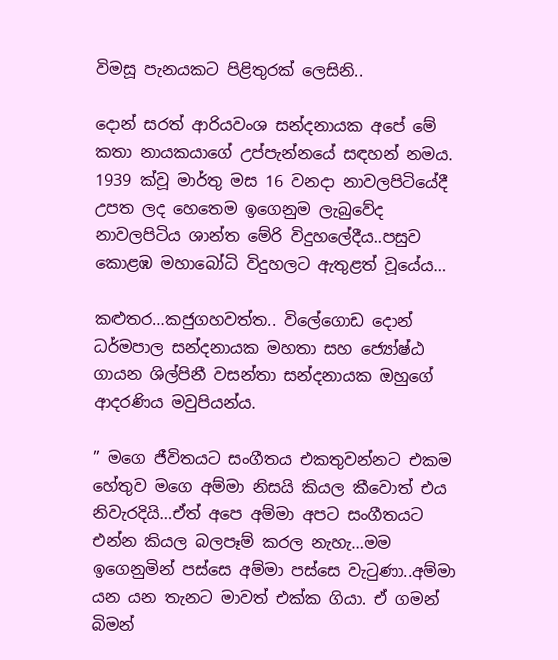විමසූ පැනයකට පිළිතුරක් ලෙසිනි..

දොන් සරත් ආරියවංශ සන්දනායක අපේ මේ කතා නායකයාගේ උප්පැන්නයේ සඳහන් නමය. 1939 ක්වූ මාර්තු මස 16 වනදා නාවලපිටියේදී උපත ලද හෙතෙම ඉගෙනුම ලැබුවේද නාවලපිටිය ශාන්ත මේරි විදුහලේදීය..පසුව කොළඹ මහාබෝධි විදුහලට ඇතුළත් වූයේය…

කළුතර…කජුගහවත්ත.. විලේගොඩ දොන් ධර්මපාල සන්දනායක මහතා සහ ජ්‍යෝෂ්ඨ ගායන ශිල්පිනී වසන්තා සන්දනායක ඔහුගේ ආදරණිය මවුපියන්ය.

” මගෙ ජීවිතයට සංගීතය එකතුවන්නට එකම හේතුව මගෙ අම්මා නිසයි කියල කීවොත් එය නිවැරදියි…ඒත් අපෙ අම්මා අපට සංගීතයට එන්න කියල බලපෑම් කරල නැහැ…මම ඉගෙනුමින් පස්සෙ අම්මා පස්සෙ වැටුණා..අම්මා යන යන තැනට මාවත් එක්ක ගියා. ඒ ගමන් බිමන්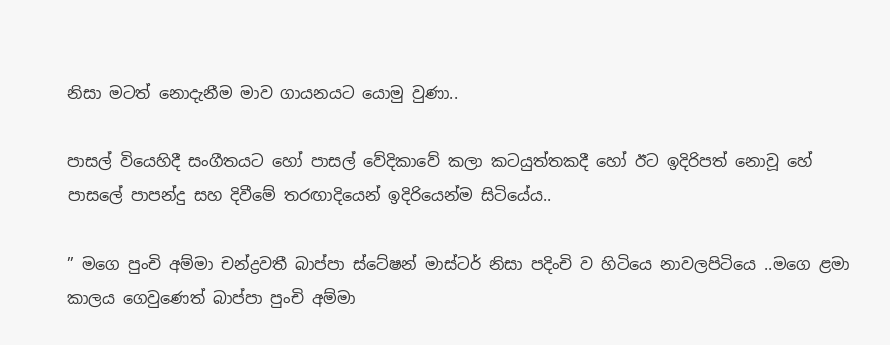නිසා මටත් නොදැනීම මාව ගායනයට යොමු වුණා..

පාසල් වියෙහිදී සංගීතයට හෝ පාසල් වේදිකාවේ කලා කටයුත්තකදී හෝ ඊට ඉදිරිපත් නොවූ හේ පාසලේ පාපන්දු සහ දිවීමේ තරඟාදියෙන් ඉදිරියෙන්ම සිටියේය..

” මගෙ පුංචි අම්මා චන්ද්‍රවතී බාප්පා ස්ටේෂන් මාස්ටර් නිසා පදිංචි ව හිටියෙ නාවලපිටියෙ ..මගෙ ළමා කාලය ගෙවුණෙත් බාප්පා පුංචි අම්මා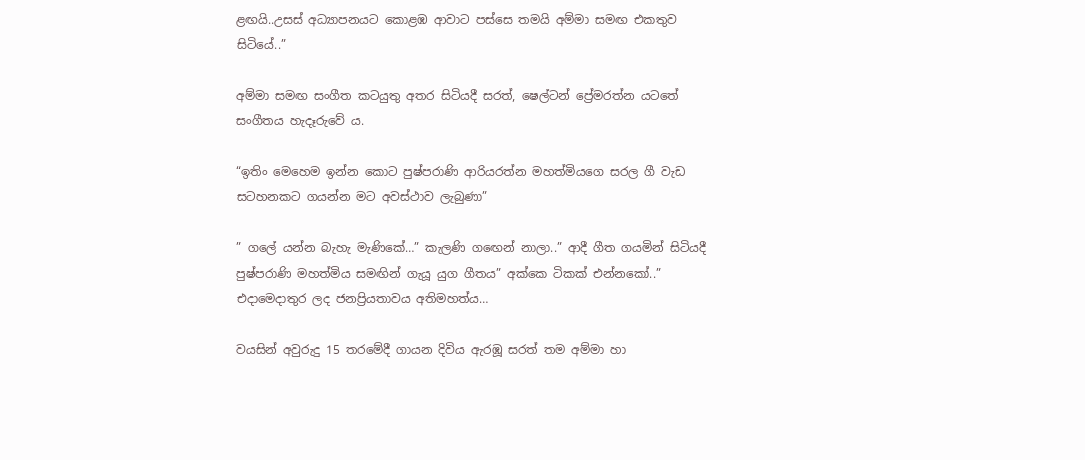ළඟයි..උසස් අධ්‍යාපනයට කොළඹ ආවාට පස්සෙ තමයි අම්මා සමඟ එකතුව සිටියේ..”

අම්මා සමඟ සංගීත කටයුතු අතර සිටියදී සරත්, ෂෙල්ටන් ප්‍රේමරත්න යටතේ සංගීතය හැදෑරුවේ ය.

“ඉතිං මෙහෙම ඉන්න කොට පුෂ්පරාණි ආරියරත්න මහත්මියගෙ සරල ගී වැඩ සටහනකට ගයන්න මට අවස්ථාව ලැබුණා”

” ගලේ යන්න බැහැ මැණිකේ…” කැලණි ගඟෙන් නාලා..” ආදී ගීත ගයමින් සිටියදී පුෂ්පරාණි මහත්මිය සමඟින් ගැයූ යුග ගීතය” අක්කෙ ටිකක් එන්නකෝ..” එදාමෙදාතුර ලද ජනප්‍රියතාවය අතිමහත්ය…

වයසින් අවුරුදු 15 තරමේදී ගායන දිවිය ඇරඹූ සරත් තම අම්මා හා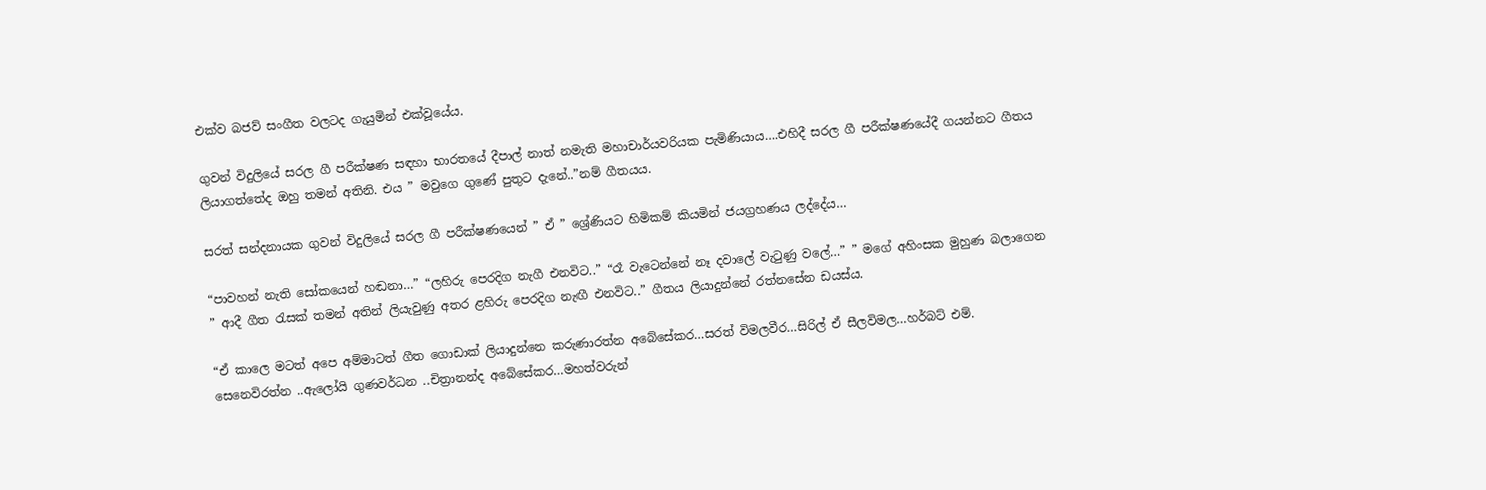එක්ව බජව් සංගීත වලටද ගැයුමින් එක්වූයේය.

ගුවන් විදුලියේ සරල ගී පරීක්ෂණ සඳහා භාරතයේ දීපාල් නාත් නමැති මහාචාර්යවරියක පැමිණියාය….එහිදී සරල ගී පරීක්ෂණයේදී ගයන්නට ගීතය ලියාගත්තේද ඔහු තමන් අතිනි. එය ” මවුගෙ ගුණේ පුතුට දැනේ..”නම් ගීතයය.

සරත් සන්දනායක ගුවන් විදුලියේ සරල ගී පරීක්ෂණයෙන් ” ඒ ” ශ්‍රේණියට හිමිකම් කියමින් ජයග්‍රහණය ලද්දේය…

“පාවහන් නැති සෝකයෙන් හඬනා…” “ලහිරු පෙරදිග නැගී එනවිට..” “රෑ වැටෙන්නේ නෑ දවාලේ වැටුණු වලේ…” ” මගේ අහිංසක මුහුණ බලාගෙන ” ආදී ගීත රැසක් තමන් අතින් ලියැවුණු අතර ළහිරු පෙරදිග නැඟී එනවිට..” ගීතය ලියාදුන්නේ රත්නසේන ඩයස්ය.

“ඒ කාලෙ මටත් අපෙ අම්මාටත් ගීත ගොඩාක් ලියාදුන්නෙ කරුණාරත්න අබේසේකර…සරත් විමලවීර…සිරිල් ඒ සීලවිමල…හර්බට් එම්. සෙනෙවිරත්න ..ඇලෝයි ගුණවර්ධන ..චිත්‍රානන්ද අබේසේකර…මහත්වරුන්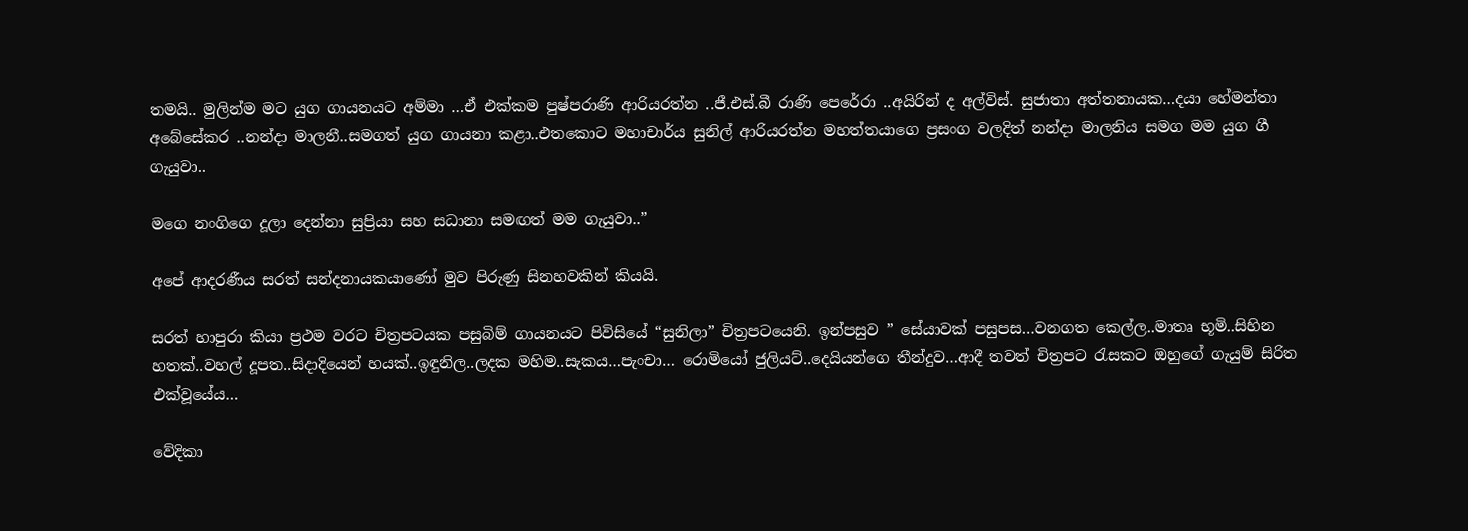තමයි.. මුලින්ම මට යුග ගායනයට අම්මා …ඒ එක්කම පුෂ්පරාණි ආරියරත්න ..ජී.එස්.බී රාණි පෙරේරා ..අයිරින් ද අල්විස්. සුජාතා අත්තනායක…දයා හේමන්තා අබේසේකර ..නන්දා මාලනී..සමගත් යුග ගායනා කළා..එතකොට මහාචාර්ය සුනිල් ආරියරත්න මහත්තයාගෙ ප්‍රසංග වලදිත් නන්දා මාලනිය සමග මම යුග ගී ගැයුවා..

මගෙ නංගිගෙ දූලා දෙන්නා සුප්‍රියා සහ සධානා සමඟත් මම ගැයුවා..”

අපේ ආදරණීය සරත් සන්දනායකයාණෝ මුව පිරුණු සිනහවකින් කියයි.

සරත් හාපුරා කියා ප්‍රථම වරට චිත්‍රපටයක පසුබිම් ගායනයට පිවිසියේ “සුනිලා” චිත්‍රපටයෙනි. ඉන්පසුව ” සේයාවක් පසුපස…වනගත කෙල්ල..මාතෘ භූමි..සිහින හතක්..වහල් දූපත..සිදාදියෙන් හයක්..ඉඳුනිල..ලදක මහිම..සැකය…පැංචා… රොමියෝ ජුලියට්..දෙයියන්ගෙ තීන්දුව…ආදී තවත් චිත්‍රපට රැසකට ඔහුගේ ගැයුම් සිරිත එක්වූයේය…

වේදිකා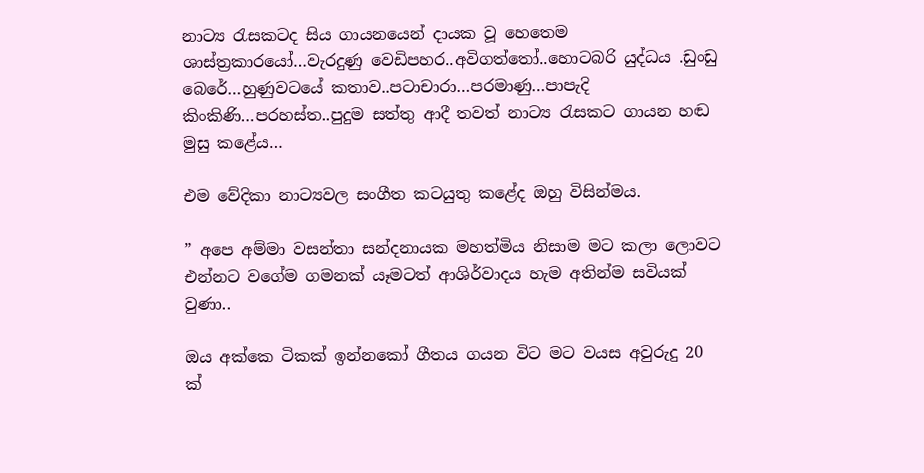නාට්‍ය රැසකටද සිය ගායනයෙන් දායක වූ හෙතෙම ශාස්ත්‍රකාරයෝ…වැරදුණු වෙඩිපහර..අවිගත්තෝ..හොටබරි යුද්ධය .ඩුංඩු බෙරේ…හුණුවටයේ කතාව..පටාචාරා…පරමාණු…පාපැදි කිංකිණි…පරහස්ත..පුදුම සත්තු ආදී තවත් නාට්‍ය රැසකට ගායන හඬ මුසු කළේය…

එම වේදිකා නාට්‍යවල සංගීත කටයුතු කළේද ඔහු විසින්මය.

” අපෙ අම්මා වසන්තා සන්දනායක මහත්මිය නිසාම මට කලා ලොවට එන්නට වගේම ගමනක් යෑමටත් ආශිර්වාදය හැම අතින්ම සවියක් වුණා..

ඔය අක්කෙ ටිකක් ඉන්නකෝ ගීතය ගයන විට මට වයස අවුරුදු 20 ක්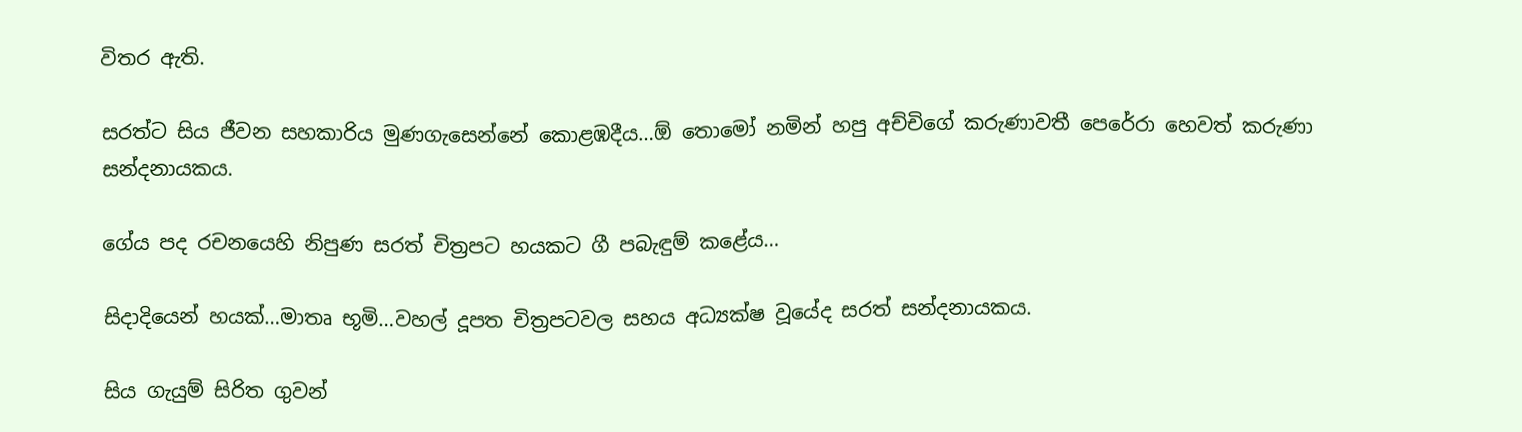විතර ඇති.

සරත්ට සිය ජීවන සහකාරිය මුණගැසෙන්නේ කොළඹදීය…ඕ තොමෝ නමින් හපු අච්චිගේ කරුණාවතී පෙරේරා හෙවත් කරුණා සන්දනායකය.

ගේය පද රචනයෙහි නිපුණ සරත් චිත්‍රපට හයකට ගී පබැඳුම් කළේය…

සිදාදියෙන් හයක්…මාතෘ භූමි…වහල් දූපත චිත්‍රපටවල සහය අධ්‍යක්ෂ වූයේද සරත් සන්දනායකය.

සිය ගැයුම් සිරිත ගුවන්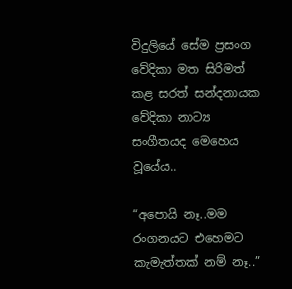විදුලියේ සේම ප්‍රසංග වේදිකා මත සිරිමත් කළ සරත් සන්දනායක වේදිකා නාට්‍ය සංගීතයද මෙහෙය වූයේය..

“අපොයි නෑ..මම රංගනයට එහෙමට කැමැත්තක් නම් නෑ..”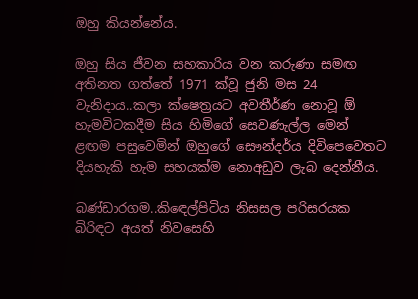ඔහු කියන්නේය.

ඔහු සිය ජීවන සහකාරිය වන කරුණා සමඟ අතිනත ගත්තේ 1971 ක්වූ ජුනි මස 24 වැනිදාය..කලා ක්ෂෙත්‍රයට අවතීර්ණ නොවූ ඕ හැමවිටකදීම සිය හිමිගේ සෙවණැල්ල මෙන් ළඟම පසුවෙමින් ඔහුගේ සෞන්දර්ය දිවිපෙවෙතට දියහැකි හැම සහයක්ම නොඅඩුව ලැබ දෙන්නීය.

බණ්ඩාරගම..කිඳෙල්පිටිය නිසසල පරිසරයක බිරිඳට අයත් නිවසෙහි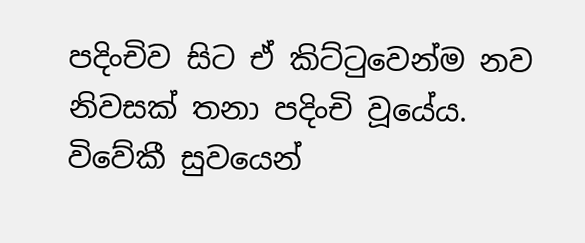පදිංචිව සිට ඒ කිට්ටුවෙන්ම නව නිවසක් තනා පදිංචි වූයේය. විවේකී සුවයෙන්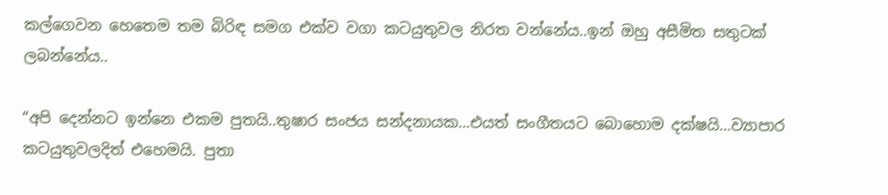කල්ගෙවන හෙතෙම තම බිරිඳ සමග එක්ව වගා කටයුතුවල නිරත වන්නේය..ඉන් ඔහු අසීමිත සතුටක් ලබන්නේය..

“අපි දෙන්නට ඉන්නෙ එකම පුතයි..තුෂාර සංජය සන්දනායක…එයත් සංගීතයට බොහොම දක්ෂයි…ව්‍යාපාර කටයුතුවලදිත් එහෙමයි. පුතා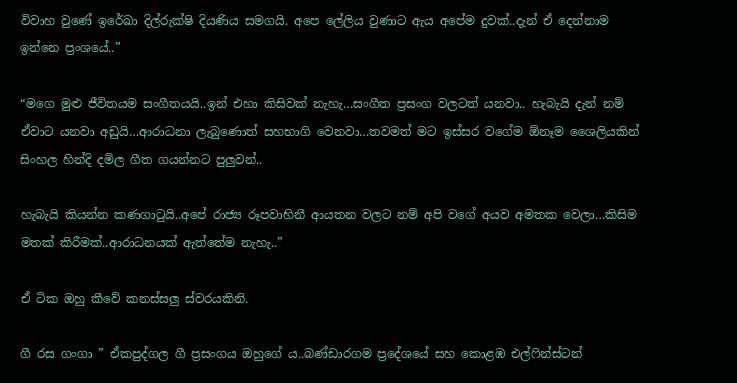විවාහ වුණේ ඉරේඛා දිල්රුක්ෂි දියණිය සමගයි. අපෙ ලේලිය වුණාට ඇය අපේම දුවක්..දැන් ඒ දෙන්නාම ඉන්නෙ ප්‍රංශයේ..”

“මගෙ මුළු ජීවිතයම සංගීතයයි..ඉන් එහා කිසිවක් නැහැ…සංගීත ප්‍රසංග වලටත් යනවා.. හැබැයි දැන් නම් ඒවාට යනවා අඩුයි…ආරාධනා ලැබුණොත් සහභාගි වෙනවා…තවමත් මට ඉස්සර වගේම ඕනෑම ශෛලියකින් සිංහල හින්දි දමිල ගීත ගයන්නට පුලුවන්..

හැබැයි කියන්න කණගාටුයි..අපේ රාජ්‍ය රූපවාහිනී ආයතන වලට නම් අපි වගේ අයව අමතක වෙලා…කිසිම මතක් කිරීමක්..ආරාධනයක් ඇත්තේම නැහැ..”

ඒ ටික ඔහු කීවේ කනස්සලු ස්වරයකිනි.

ගී රස ගංගා ” ඒකපුද්ගල ගී ප්‍රසංගය ඔහුගේ ය..බණ්ඩාරගම ප්‍රදේශයේ සහ කොළඹ එල්ෆින්ස්ටන්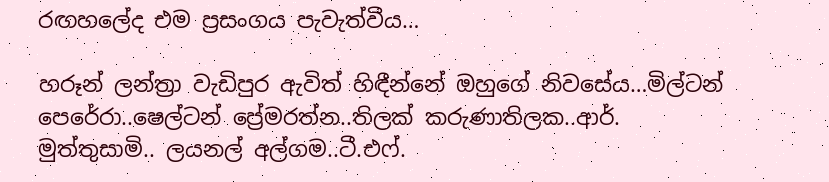රඟහලේද එම ප්‍රසංගය පැවැත්වීය…

හරූන් ලන්ත්‍රා වැඩිපුර ඇවිත් හිඳීන්නේ ඔහුගේ නිවසේය…මිල්ටන් පෙරේරා..ෂෙල්ටන් ප්‍රේමරත්න..තිලක් කරුණාතිලක..ආර්. මුත්තුසාමි.. ලයනල් අල්ගම..ටී.එෆ්.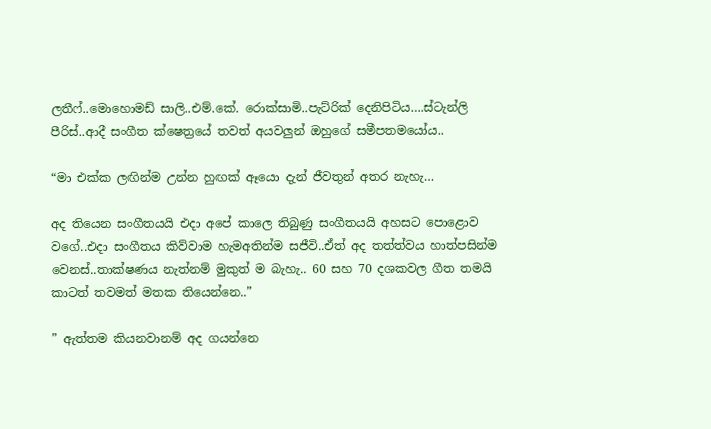ලතීෆ්..මොහොමඩ් සාලි..එම්.කේ. රොක්සාමි..පැට්රික් දෙනිපිටිය….ස්ටැන්ලි පීරිස්..ආදී සංගීත ක්ෂෙත්‍රයේ තවත් අයවලුන් ඔහුගේ සමීපතමයෝය..

“මා එක්ක ලඟින්ම උන්න හුඟක් ඈයො දැන් ජීවතුන් අතර නැහැ…

අද තියෙන සංගීතයයි එදා අපේ කාලෙ තිබුණු සංගීතයයි අහසට පොළොව වගේ..එදා සංගීතය කිව්වාම හැමඅතින්ම සජීවි..ඒත් අද තත්ත්වය හාත්පසින්ම වෙනස්..තාක්ෂණය නැත්නම් මුකුත් ම බැහැ.. 60 සහ 70 දශකවල ගීත තමයි කාටත් තවමත් මතක තියෙන්නෙ..”

” ඇත්තම කියනවානම් අද ගයන්නෙ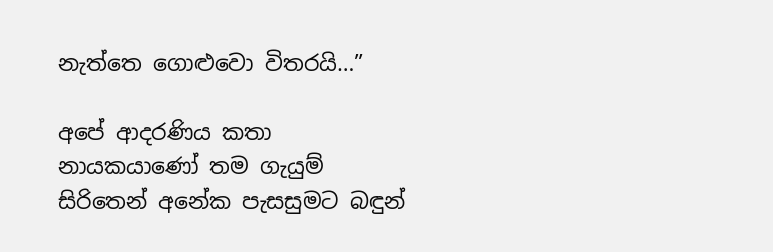නැත්තෙ ගොළුවො විතරයි…”

අපේ ආදරණිය කතා නායකයාණෝ තම ගැයුම් සිරිතෙන් අනේක පැසසුමට බඳුන්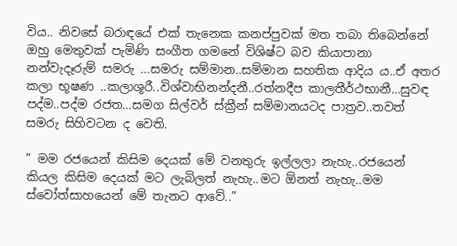විය.. නිවසේ බරාඳයේ එක් තැනෙක කනප්පුවක් මත තබා තිබෙන්නේ ඔහු මෙතුවක් පැමිණි සංගීත ගමනේ විශිෂ්ට බව කියාපානා නන්වැදෑරුම් සමරු …සමරු සම්මාන..සම්මාන සහතික ආදිය ය..ඒ අතර කලා භූෂණ ..කලාශූරී..විශ්වාභිනන්දනී..රත්නදීප කාලතීර්ථභානී…සුවඳ පද්ම..පද්ම රජත…සමග සිල්වර් ස්ක්‍රීන් සම්මානයටද පාත්‍රව..තවත් සමරු සිහිවටන ද වෙති.

” මම රජයෙන් කිසිම දෙයක් මේ වනතුරු ඉල්ලලා නැහැ..රජයෙන් කියල කිසිම දෙයක් මට ලැබිලත් නැහැ..මට ඕනත් නැහැ..මම ස්වෝත්සාහයෙන් මේ තැනට ආවේ..”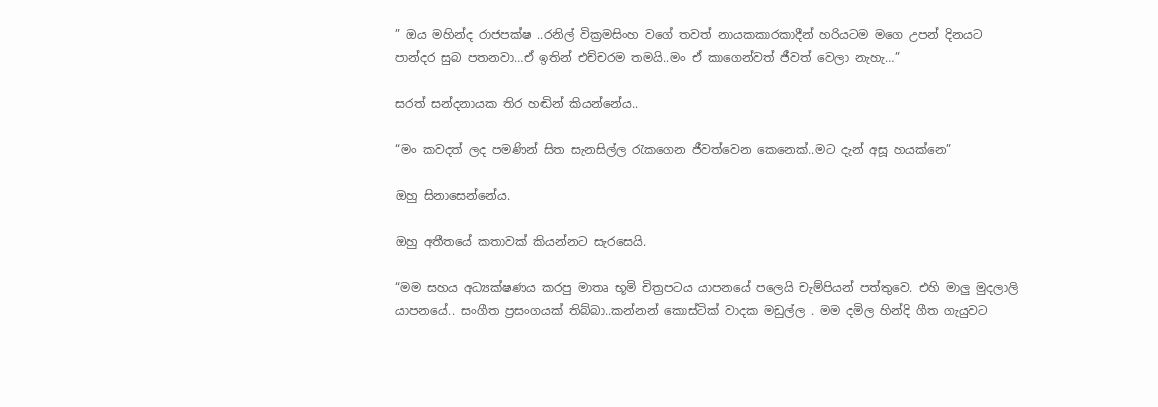” ඔය මහින්ද රාජපක්ෂ ..රනිල් වික්‍රමසිංහ වගේ තවත් නායකකාරකාදීන් හරියටම මගෙ උපන් දිනයට පාන්දර සුබ පතනවා…ඒ ඉතින් එච්චරම තමයි..මං ඒ කාගෙන්වත් ජීවත් වෙලා නැහැ…”

සරත් සන්දනායක තිර හඬින් කියන්නේය..

“මං කවදත් ලද පමණින් සිත සැනසිල්ල රැකගෙන ජීවත්වෙන කෙනෙක්..මට දැන් අසූ හයක්නෙ”

ඔහු සිනාසෙන්නේය.

ඔහු අතීතයේ කතාවක් කියන්නට සැරසෙයි.

“මම සහය අධ්‍යක්ෂණය කරපු මාතෘ භූමි චිත්‍රපටය යාපනයේ පලෙයි චැම්පියන් පත්තුවෙ. එහි මාලු මුදලාලි යාපනයේ.. සංගීත ප්‍රසංගයක් තිබ්බා..කන්නන් කොස්ටික් වාදක මඩුල්ල . මම දමිල හින්දි ගීත ගැයුවට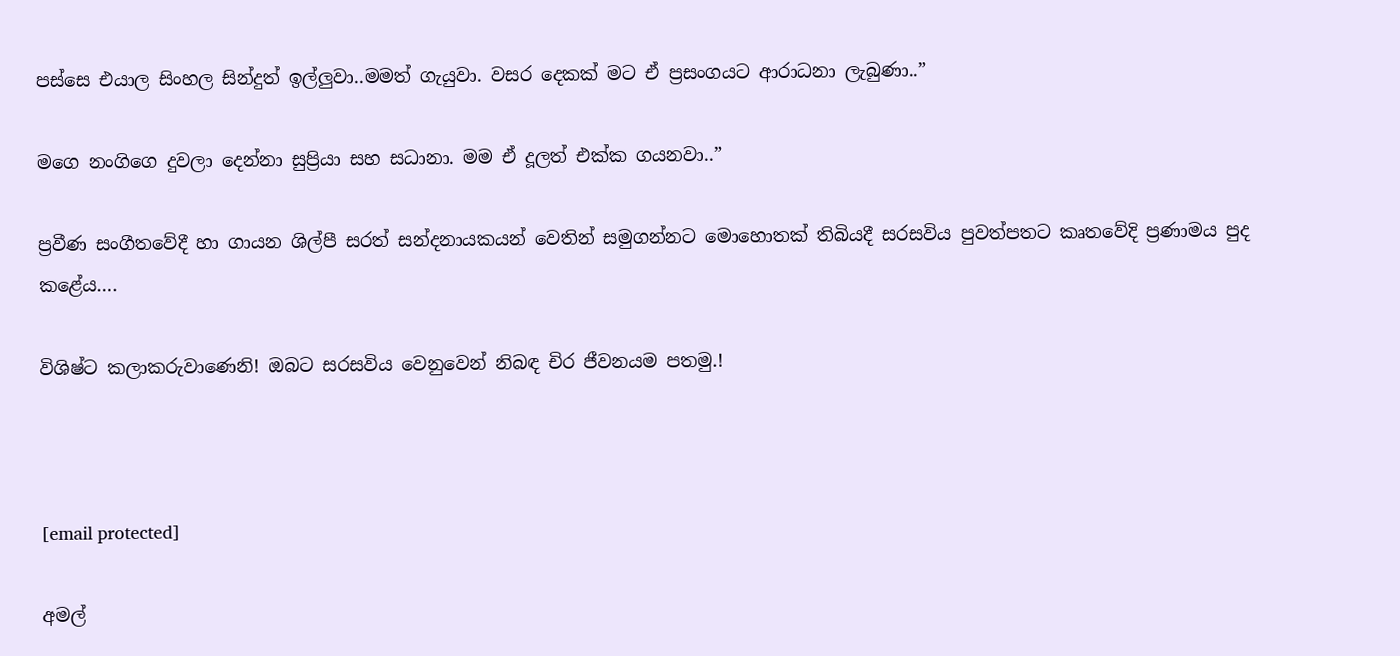පස්සෙ එයාල සිංහල සින්දුත් ඉල්ලුවා..මමත් ගැයුවා. වසර දෙකක් මට ඒ ප්‍රසංගයට ආරාධනා ලැබුණා..”

මගෙ නංගිගෙ දුවලා දෙන්නා සුප්‍රියා සහ සධානා. මම ඒ දූලත් එක්ක ගයනවා..”

ප්‍රවීණ සංගීතවේදී හා ගායන ශිල්පී සරත් සන්දනායකයන් වෙතින් සමුගන්නට මොහොතක් තිබියදී සරසවිය පුවත්පතට කෘතවේදි ප්‍රණාමය පුද කළේය….

විශිෂ්ට කලාකරුවාණෙනි! ඔබට සරසවිය වෙනුවෙන් නිබඳ චිර ජීවනයම පතමු.!



[email protected]

අමල්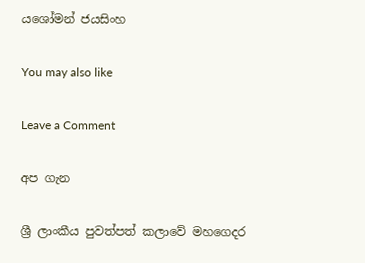යශෝමන් ජයසිංහ

You may also like

Leave a Comment

අප ගැන

ශ්‍රී ලාංකීය පුවත්පත් කලාවේ මහගෙදර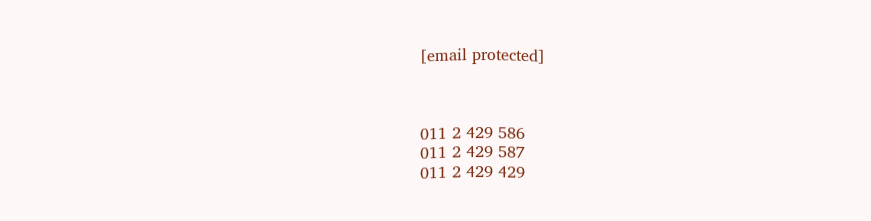[email protected]



011 2 429 586
011 2 429 587
011 2 429 429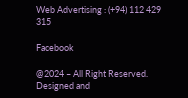Web Advertising : (+94) 112 429 315

Facebook

@2024 – All Right Reserved. Designed and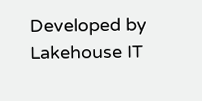Developed by Lakehouse IT